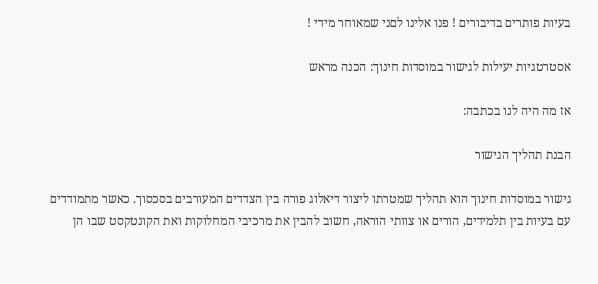בעיות פותרים בדיבורים ! פנו אלינו לםני שמאוחר מידי !

אסטרטגיות יעילות לגישור במוסדות חינוך: הכנה מראש

אז מה היה לנו בכתבה:

הבנת תהליך הגישור

גישור במוסדות חינוך הוא תהליך שמטרתו ליצור דיאלוג פורה בין הצדדים המעורבים בסכסוך. כאשר מתמודדים עם בעיות בין תלמידים, הורים או צוותי הוראה, חשוב להבין את מרכיבי המחלוקות ואת הקונטקסט שבו הן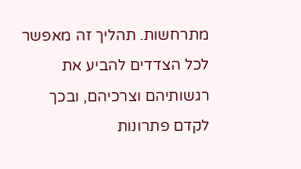מתרחשות. תהליך זה מאפשר לכל הצדדים להביע את רגשותיהם וצרכיהם, ובכך לקדם פתרונות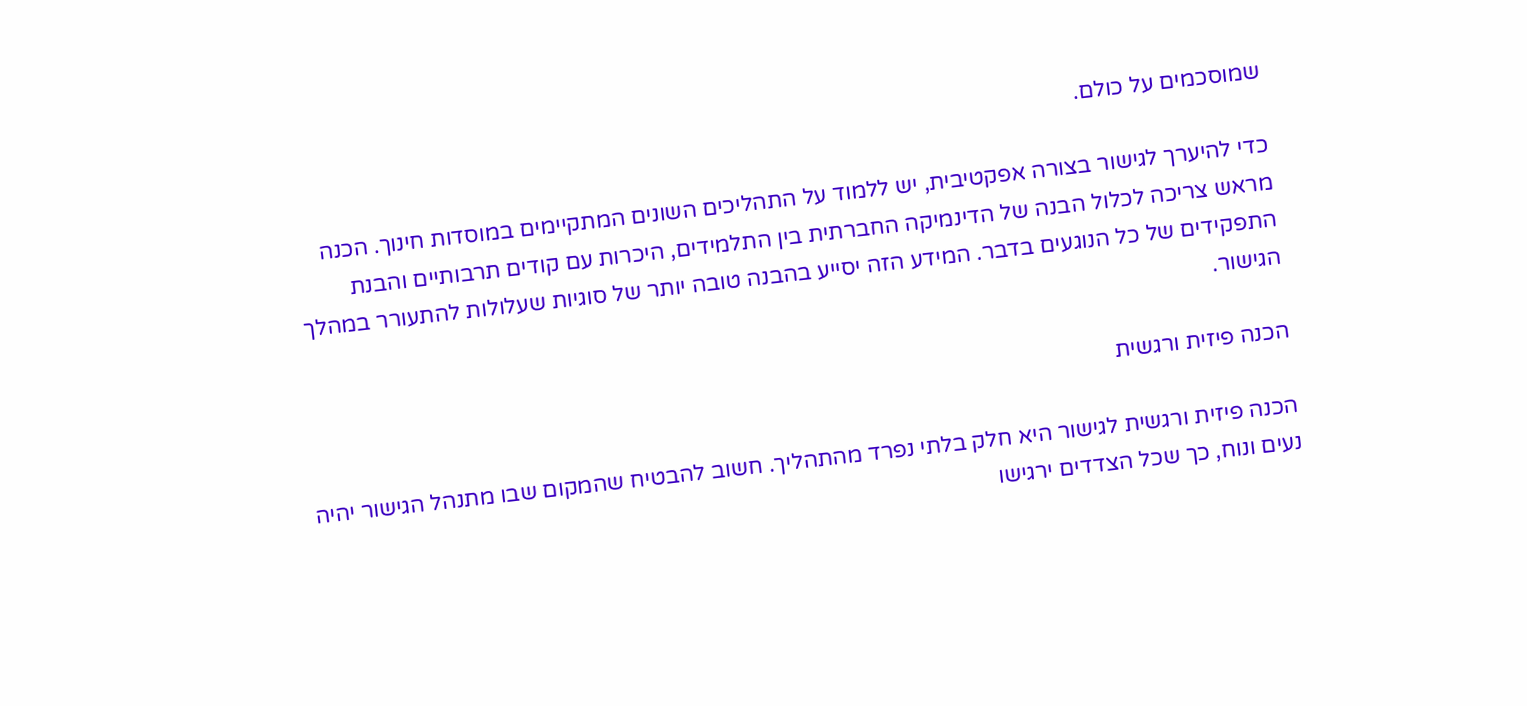שמוסכמים על כולם.

כדי להיערך לגישור בצורה אפקטיבית, יש ללמוד על התהליכים השונים המתקיימים במוסדות חינוך. הכנה מראש צריכה לכלול הבנה של הדינמיקה החברתית בין התלמידים, היכרות עם קודים תרבותיים והבנת התפקידים של כל הנוגעים בדבר. המידע הזה יסייע בהבנה טובה יותר של סוגיות שעלולות להתעורר במהלך הגישור.

הכנה פיזית ורגשית

הכנה פיזית ורגשית לגישור היא חלק בלתי נפרד מהתהליך. חשוב להבטיח שהמקום שבו מתנהל הגישור יהיה נעים ונוח, כך שכל הצדדים ירגישו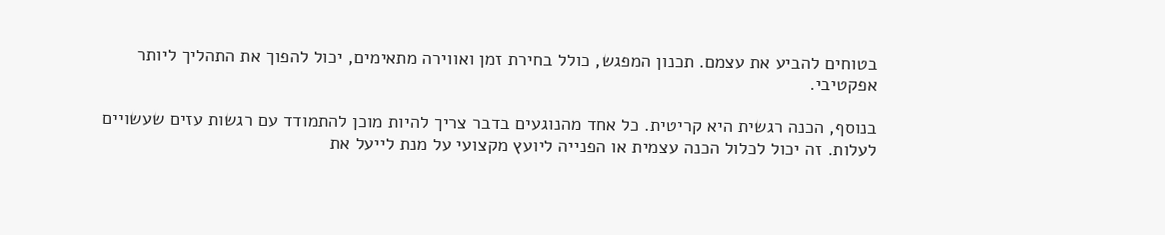בטוחים להביע את עצמם. תכנון המפגש, כולל בחירת זמן ואווירה מתאימים, יכול להפוך את התהליך ליותר אפקטיבי.

בנוסף, הכנה רגשית היא קריטית. כל אחד מהנוגעים בדבר צריך להיות מוכן להתמודד עם רגשות עזים שעשויים לעלות. זה יכול לכלול הכנה עצמית או הפנייה ליועץ מקצועי על מנת לייעל את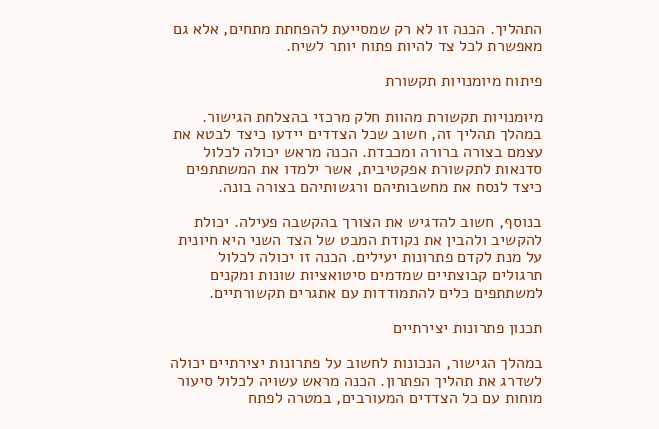התהליך. הכנה זו לא רק שמסייעת להפחתת מתחים, אלא גם מאפשרת לכל צד להיות פתוח יותר לשיח.

פיתוח מיומנויות תקשורת

מיומנויות תקשורת מהוות חלק מרכזי בהצלחת הגישור. במהלך תהליך זה, חשוב שכל הצדדים יידעו כיצד לבטא את עצמם בצורה ברורה ומכבדת. הכנה מראש יכולה לכלול סדנאות לתקשורת אפקטיבית, אשר ילמדו את המשתתפים כיצד לנסח את מחשבותיהם ורגשותיהם בצורה בונה.

בנוסף, חשוב להדגיש את הצורך בהקשבה פעילה. יכולת להקשיב ולהבין את נקודת המבט של הצד השני היא חיונית על מנת לקדם פתרונות יעילים. הכנה זו יכולה לכלול תרגולים קבוצתיים שמדמים סיטואציות שונות ומקנים למשתתפים כלים להתמודדות עם אתגרים תקשורתיים.

תכנון פתרונות יצירתיים

במהלך הגישור, הנכונות לחשוב על פתרונות יצירתיים יכולה לשדרג את תהליך הפתרון. הכנה מראש עשויה לכלול סיעור מוחות עם כל הצדדים המעורבים, במטרה לפתח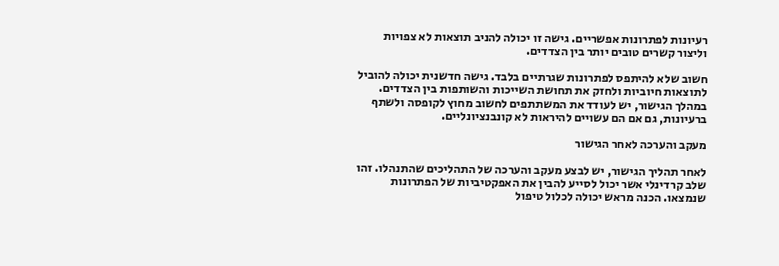רעיונות לפתרונות אפשריים. גישה זו יכולה להניב תוצאות לא צפויות וליצור קשרים טובים יותר בין הצדדים.

חשוב שלא להיתפס לפתרונות שגרתיים בלבד. גישה חדשנית יכולה להוביל לתוצאות חיוביות ולחזק את תחושת השייכות והשותפות בין הצדדים. במהלך הגישור, יש לעודד את המשתתפים לחשוב מחוץ לקופסה ולשתף ברעיונות, גם אם הם עשויים להיראות לא קונבנציונליים.

מעקב והערכה לאחר הגישור

לאחר תהליך הגישור, יש לבצע מעקב והערכה של התהליכים שהתנהלו. זהו שלב קרדינלי אשר יכול לסייע להבין את האפקטיביות של הפתרונות שנמצאו. הכנה מראש יכולה לכלול טיפול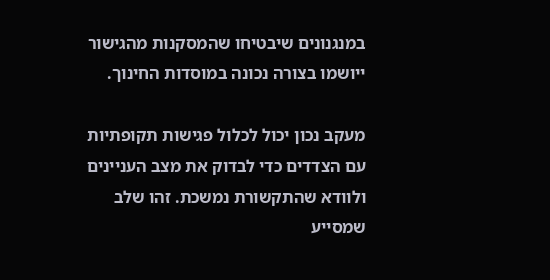במנגנונים שיבטיחו שהמסקנות מהגישור ייושמו בצורה נכונה במוסדות החינוך.

מעקב נכון יכול לכלול פגישות תקופתיות עם הצדדים כדי לבדוק את מצב העניינים ולוודא שהתקשורת נמשכת. זהו שלב שמסייע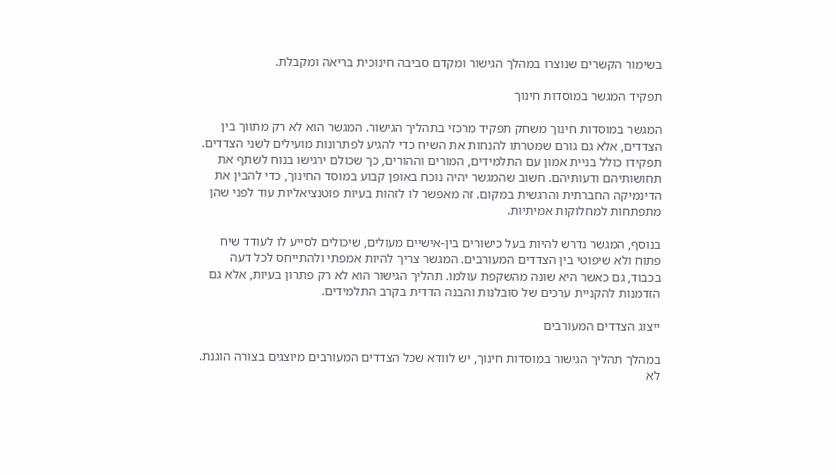בשימור הקשרים שנוצרו במהלך הגישור ומקדם סביבה חינוכית בריאה ומקבלת.

תפקיד המגשר במוסדות חינוך

המגשר במוסדות חינוך משחק תפקיד מרכזי בתהליך הגישור. המגשר הוא לא רק מתווך בין הצדדים, אלא גם גורם שמטרתו להנחות את השיח כדי להגיע לפתרונות מועילים לשני הצדדים. תפקידו כולל בניית אמון עם התלמידים, המורים וההורים, כך שכולם ירגישו בנוח לשתף את תחושותיהם ודעותיהם. חשוב שהמגשר יהיה נוכח באופן קבוע במוסד החינוך, כדי להבין את הדינמיקה החברתית והרגשית במקום. זה מאפשר לו לזהות בעיות פוטנציאליות עוד לפני שהן מתפתחות למחלוקות אמיתיות.

בנוסף, המגשר נדרש להיות בעל כישורים בין-אישיים מעולים, שיכולים לסייע לו לעודד שיח פתוח ולא שיפוטי בין הצדדים המעורבים. המגשר צריך להיות אמפתי ולהתייחס לכל דעה בכבוד, גם כאשר היא שונה מהשקפת עולמו. תהליך הגישור הוא לא רק פתרון בעיות, אלא גם הזדמנות להקניית ערכים של סובלנות והבנה הדדית בקרב התלמידים.

ייצוג הצדדים המעורבים

במהלך תהליך הגישור במוסדות חינוך, יש לוודא שכל הצדדים המעורבים מיוצגים בצורה הוגנת. לא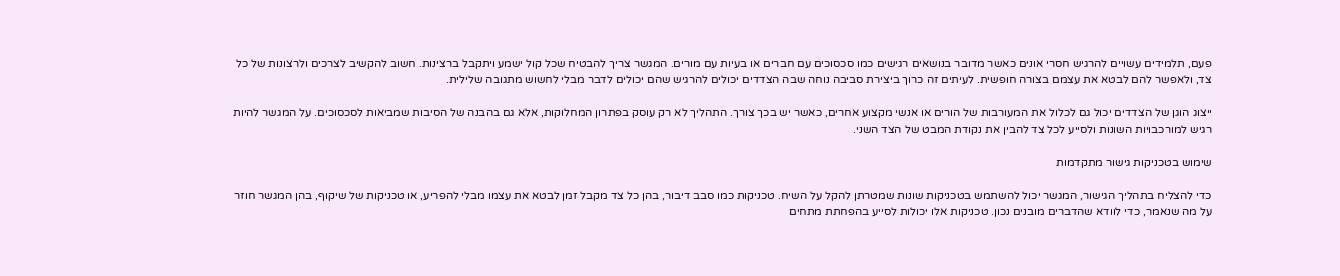פעם, תלמידים עשויים להרגיש חסרי אונים כאשר מדובר בנושאים רגישים כמו סכסוכים עם חברים או בעיות עם מורים. המגשר צריך להבטיח שכל קול ישמע ויתקבל ברצינות. חשוב להקשיב לצרכים ולרצונות של כל צד, ולאפשר להם לבטא את עצמם בצורה חופשית. לעיתים זה כרוך ביצירת סביבה נוחה שבה הצדדים יכולים להרגיש שהם יכולים לדבר מבלי לחשוש מתגובה שלילית.

ייצוג הוגן של הצדדים יכול גם לכלול את המעורבות של הורים או אנשי מקצוע אחרים, כאשר יש בכך צורך. התהליך לא רק עוסק בפתרון המחלוקות, אלא גם בהבנה של הסיבות שמביאות לסכסוכים. על המגשר להיות רגיש למורכבויות השונות ולסייע לכל צד להבין את נקודת המבט של הצד השני.

שימוש בטכניקות גישור מתקדמות

כדי להצליח בתהליך הגישור, המגשר יכול להשתמש בטכניקות שונות שמטרתן להקל על השיח. טכניקות כמו סבב דיבור, בהן כל צד מקבל זמן לבטא את עצמו מבלי להפריע, או טכניקות של שיקוף, בהן המגשר חוזר על מה שנאמר, כדי לוודא שהדברים מובנים נכון. טכניקות אלו יכולות לסייע בהפחתת מתחים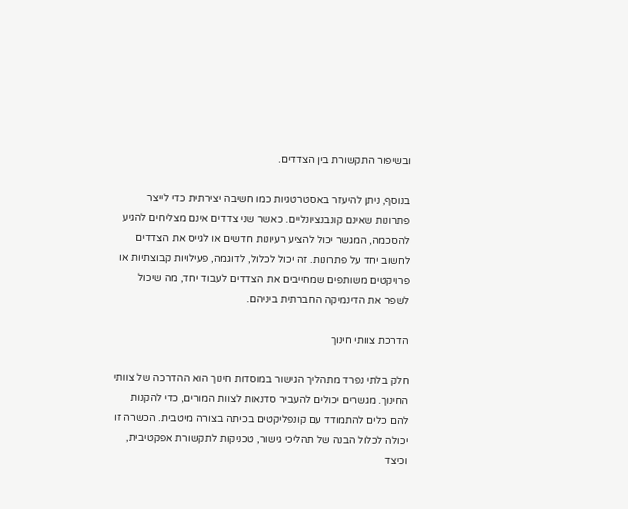ובשיפור התקשורת בין הצדדים.

בנוסף, ניתן להיעזר באסטרטגיות כמו חשיבה יצירתית כדי לייצר פתרונות שאינם קונבנציונליים. כאשר שני צדדים אינם מצליחים להגיע להסכמה, המגשר יכול להציע רעיונות חדשים או לגייס את הצדדים לחשוב יחד על פתרונות. זה יכול לכלול, לדוגמה, פעילויות קבוצתיות או פרויקטים משותפים שמחייבים את הצדדים לעבוד יחד, מה שיכול לשפר את הדינמיקה החברתית ביניהם.

הדרכת צוותי חינוך

חלק בלתי נפרד מתהליך הגישור במוסדות חינוך הוא ההדרכה של צוותי החינוך. מגשרים יכולים להעביר סדנאות לצוות המורים, כדי להקנות להם כלים להתמודד עם קונפליקטים בכיתה בצורה מיטבית. הכשרה זו יכולה לכלול הבנה של תהליכי גישור, טכניקות לתקשורת אפקטיבית, וכיצד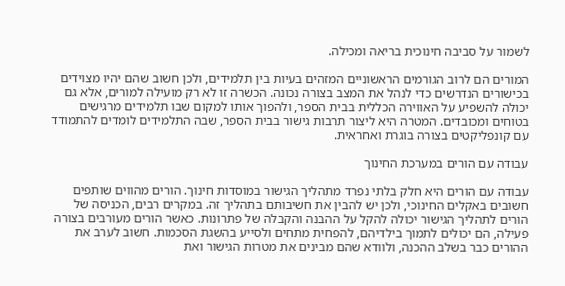לשמור על סביבה חינוכית בריאה ומכילה.

המורים הם לרוב הגורמים הראשוניים המזהים בעיות בין תלמידים, ולכן חשוב שהם יהיו מצוידים בכישורים הנדרשים כדי לנהל את המצב בצורה נכונה. הכשרה זו לא רק מועילה למורים, אלא גם יכולה להשפיע על האווירה הכללית בבית הספר, ולהפוך אותו למקום שבו תלמידים מרגישים בטוחים ומכובדים. המטרה היא ליצור תרבות גישור בבית הספר, שבה התלמידים לומדים להתמודד עם קונפליקטים בצורה בוגרת ואחראית.

עבודה עם הורים במערכת החינוך

עבודה עם הורים היא חלק בלתי נפרד מתהליך הגישור במוסדות חינוך. הורים מהווים שותפים חשובים באקלים החינוכי, ולכן יש להבין את חשיבותם בתהליך זה. במקרים רבים, הכניסה של הורים לתהליך הגישור יכולה להקל על ההבנה והקבלה של פתרונות. כאשר הורים מעורבים בצורה פעילה, הם יכולים לתמוך בילדיהם, להפחית מתחים ולסייע בהשגת הסכמות. חשוב לערב את ההורים כבר בשלב ההכנה, ולוודא שהם מבינים את מטרות הגישור ואת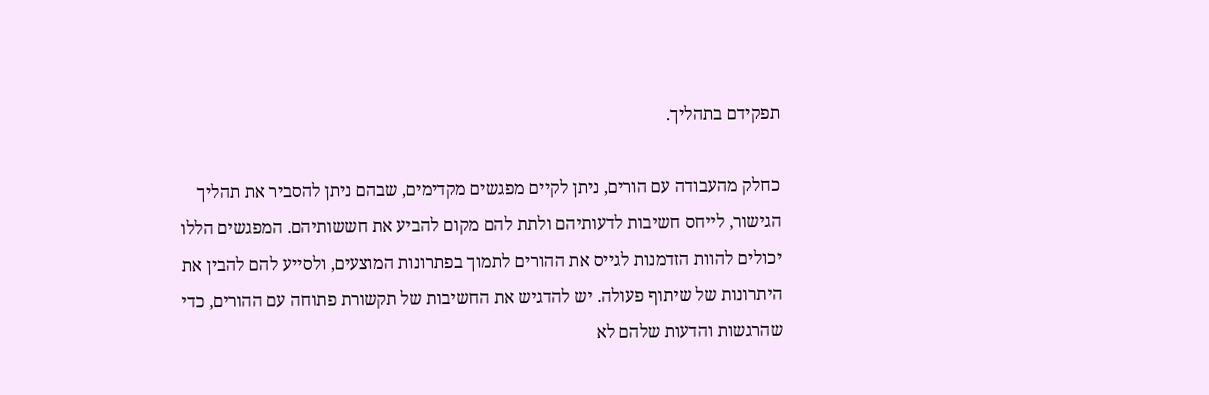תפקידם בתהליך.

כחלק מהעבודה עם הורים, ניתן לקיים מפגשים מקדימים, שבהם ניתן להסביר את תהליך הגישור, לייחס חשיבות לדעותיהם ולתת להם מקום להביע את חששותיהם. המפגשים הללו יכולים להוות הזדמנות לגייס את ההורים לתמוך בפתרונות המוצעים, ולסייע להם להבין את היתרונות של שיתוף פעולה. יש להדגיש את החשיבות של תקשורת פתוחה עם ההורים, כדי שהרגשות והדעות שלהם לא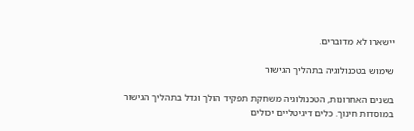יישארו לא מדוברים.

שימוש בטכנולוגיה בתהליך הגישור

בשנים האחרונות, הטכנולוגיה משחקת תפקיד הולך וגדל בתהליך הגישור במוסדות חינוך. כלים דיגיטליים יכולים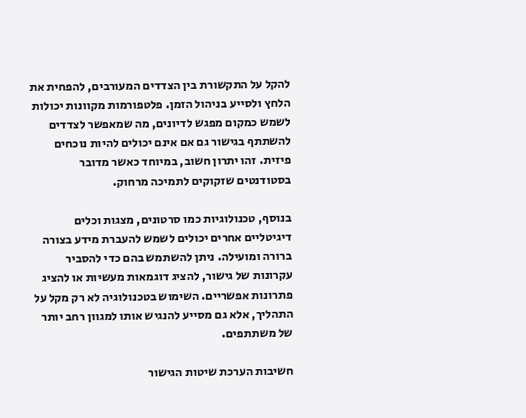להקל על התקשורת בין הצדדים המעורבים, להפחית את הלחץ ולסייע בניהול הזמן. פלטפורמות מקוונות יכולות לשמש כמקום מפגש לדיונים, מה שמאפשר לצדדים להשתתף בגישור גם אם אינם יכולים להיות נוכחים פיזית. זהו יתרון חשוב, במיוחד כאשר מדובר בסטודנטים שזקוקים לתמיכה מרחוק.

בנוסף, טכנולוגיות כמו סרטונים, מצגות וכלים דיגיטליים אחרים יכולים לשמש להעברת מידע בצורה ברורה ומועילה. ניתן להשתמש בהם כדי להסביר עקרונות של גישור, להציג דוגמאות מעשיות או להציג פתרונות אפשריים. השימוש בטכנולוגיה לא רק מקל על התהליך, אלא גם מסייע להנגיש אותו למגוון רחב יותר של משתתפים.

חשיבות הערכת שיטות הגישור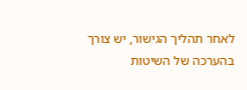לאחר תהליך הגישור, יש צורך בהערכה של השיטות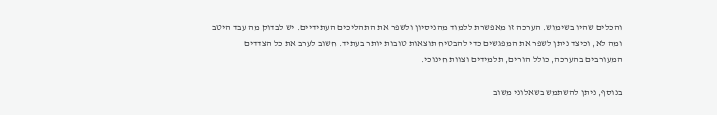והכלים שהיו בשימוש. הערכה זו מאפשרת ללמוד מהניסיון ולשפר את התהליכים העתידיים. יש לבדוק מה עבד היטב ומה לא, וכיצד ניתן לשפר את המפגשים כדי להבטיח תוצאות טובות יותר בעתיד. חשוב לערב את כל הצדדים המעורבים בהערכה, כולל הורים, תלמידים וצוות חינוכי.

בנוסף, ניתן להשתמש בשאלוני משוב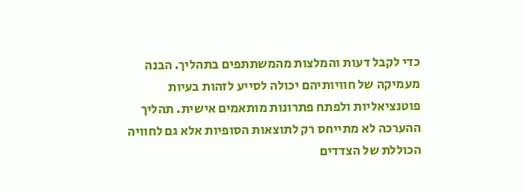כדי לקבל דעות והמלצות מהמשתתפים בתהליך. הבנה מעמיקה של חוויותיהם יכולה לסייע לזהות בעיות פוטנציאליות ולפתח פתרונות מותאמים אישית. תהליך ההערכה לא מתייחס רק לתוצאות הסופיות אלא גם לחוויה הכוללת של הצדדים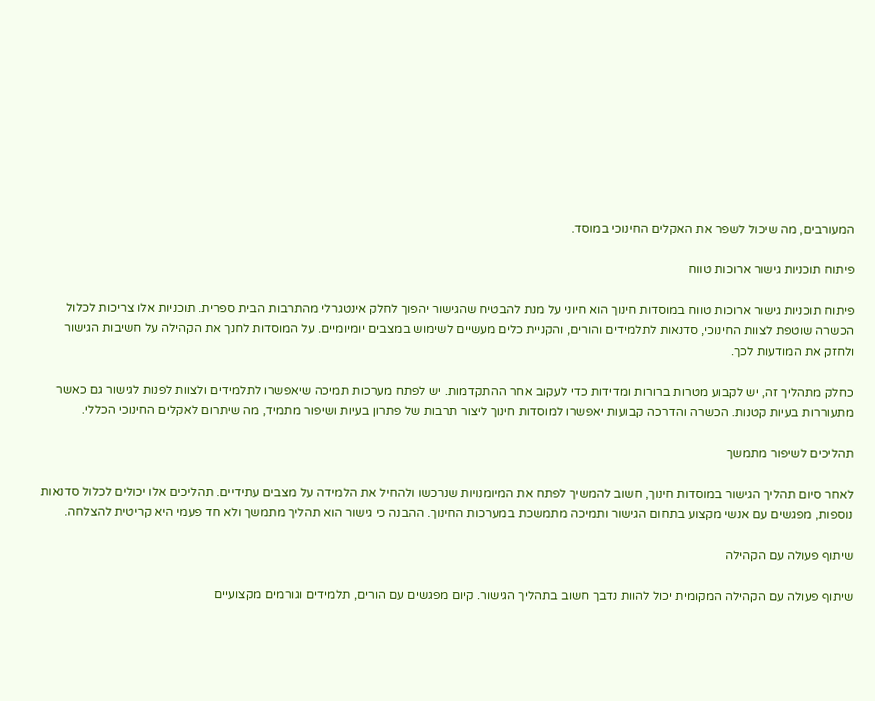המעורבים, מה שיכול לשפר את האקלים החינוכי במוסד.

פיתוח תוכניות גישור ארוכות טווח

פיתוח תוכניות גישור ארוכות טווח במוסדות חינוך הוא חיוני על מנת להבטיח שהגישור יהפוך לחלק אינטגרלי מהתרבות הבית ספרית. תוכניות אלו צריכות לכלול הכשרה שוטפת לצוות החינוכי, סדנאות לתלמידים והורים, והקניית כלים מעשיים לשימוש במצבים יומיומיים. על המוסדות לחנך את הקהילה על חשיבות הגישור ולחזק את המודעות לכך.

כחלק מתהליך זה, יש לקבוע מטרות ברורות ומדידות כדי לעקוב אחר ההתקדמות. יש לפתח מערכות תמיכה שיאפשרו לתלמידים ולצוות לפנות לגישור גם כאשר מתעוררות בעיות קטנות. הכשרה והדרכה קבועות יאפשרו למוסדות חינוך ליצור תרבות של פתרון בעיות ושיפור מתמיד, מה שיתרום לאקלים החינוכי הכללי.

תהליכים לשיפור מתמשך

לאחר סיום תהליך הגישור במוסדות חינוך, חשוב להמשיך לפתח את המיומנויות שנרכשו ולהחיל את הלמידה על מצבים עתידיים. תהליכים אלו יכולים לכלול סדנאות נוספות, מפגשים עם אנשי מקצוע בתחום הגישור ותמיכה מתמשכת במערכות החינוך. ההבנה כי גישור הוא תהליך מתמשך ולא חד פעמי היא קריטית להצלחה.

שיתוף פעולה עם הקהילה

שיתוף פעולה עם הקהילה המקומית יכול להוות נדבך חשוב בתהליך הגישור. קיום מפגשים עם הורים, תלמידים וגורמים מקצועיים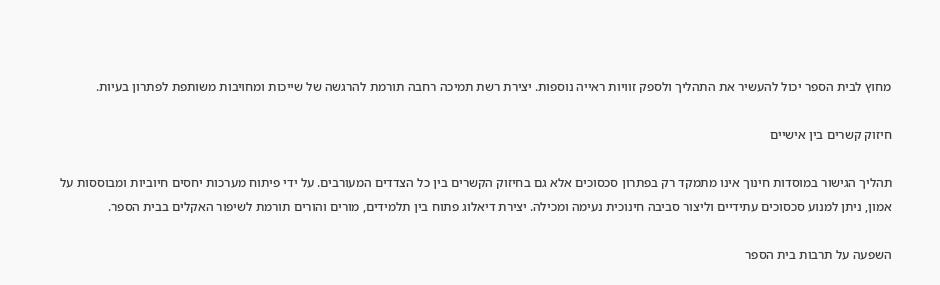מחוץ לבית הספר יכול להעשיר את התהליך ולספק זוויות ראייה נוספות. יצירת רשת תמיכה רחבה תורמת להרגשה של שייכות ומחויבות משותפת לפתרון בעיות.

חיזוק קשרים בין אישיים

תהליך הגישור במוסדות חינוך אינו מתמקד רק בפתרון סכסוכים אלא גם בחיזוק הקשרים בין כל הצדדים המעורבים. על ידי פיתוח מערכות יחסים חיוביות ומבוססות על אמון, ניתן למנוע סכסוכים עתידיים וליצור סביבה חינוכית נעימה ומכילה. יצירת דיאלוג פתוח בין תלמידים, מורים והורים תורמת לשיפור האקלים בבית הספר.

השפעה על תרבות בית הספר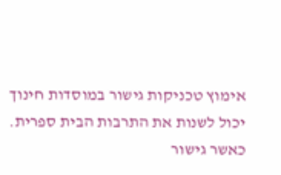אימוץ טכניקות גישור במוסדות חינוך יכול לשנות את התרבות הבית ספרית. כאשר גישור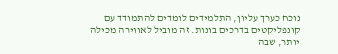נוכח כערך עליון, התלמידים לומדים להתמודד עם קונפליקטים בדרכים בונות. זה מוביל לאווירה מכילה יותר, שבה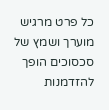כל פרט מרגיש מוערך ושמץ של סכסוכים הופך להזדמנות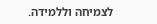לצמיחה וללמידה.